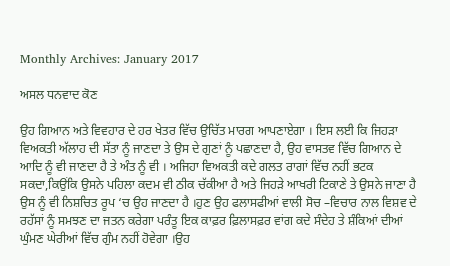Monthly Archives: January 2017

ਅਸਲ ਧਨਵਾਦ ਕੋਣ

ਉਹ ਗਿਆਨ ਅਤੇ ਵਿਵਹਾਰ ਦੇ ਹਰ ਖੇਤਰ ਵਿੱਚ ਉਚਿੱਤ ਮਾਰਗ ਆਪਣਾਏਗਾ । ਇਸ ਲਈ ਕਿ ਜਿਹੜਾ ਵਿਅਕਤੀ ਅੱਲਾਹ ਦੀ ਸੱਤਾ ਨੂੰ ਜਾਣਦਾ ਤੇ ਉਸ ਦੇ ਗੁਣਾਂ ਨੂੰ ਪਛਾਣਦਾ ਹੈ, ਉਹ ਵਾਸਤਵ ਵਿੱਚ ਗਿਆਨ ਦੇ ਆਦਿ ਨੂੰ ਵੀ ਜਾਣਦਾ ਹੈ ਤੇ ਅੰਤ ਨੂੰ ਵੀ । ਅਜਿਹਾ ਵਿਅਕਤੀ ਕਦੇ ਗਲਤ ਰਾਗਾਂ ਵਿੱਚ ਨਹੀਂ ਭਟਕ ਸਕਦਾ,ਕਿਉਂਕਿ ਉਸਨੇ ਪਹਿਲਾ ਕਦਮ ਵੀ ਠੀਕ ਚੱਕੀਆ ਹੈ ਅਤੇ ਜਿਹੜੇ ਆਖਰੀ ਟਿਕਾਣੇ ਤੇ ਉਸਨੇ ਜਾਣਾ ਹੈ ਉਸ ਨੂੰ ਵੀ ਨਿਸ਼ਚਿਤ ਰੂਪ ‘ਚ ਉਹ ਜਾਣਦਾ ਹੈ ।ਹੁਣ ਉਹ ਫਲਾਸਫੀਆਂ ਵਾਲੀ ਸੋਚ –ਵਿਚਾਰ ਨਾਲ ਵਿਸ਼ਵ ਦੇ ਰਹੱਸਾਂ ਨੂੰ ਸਮਝਣ ਦਾ ਜਤਨ ਕਰੇਗਾ ਪਰੰਤੂ ਇਕ ਕਾਫ਼ਰ ਫ਼ਿਲਾਸਫ਼ਰ ਵਾਂਗ ਕਦੇ ਸੰਦੇਹ ਤੇ ਸ਼ੰਕਿਆਂ ਦੀਆਂ ਘੁੰਮਣ ਘੇਰੀਆਂ ਵਿੱਚ ਗੁੰਮ ਨਹੀਂ ਹੋਵੇਗਾ ।ਉਹ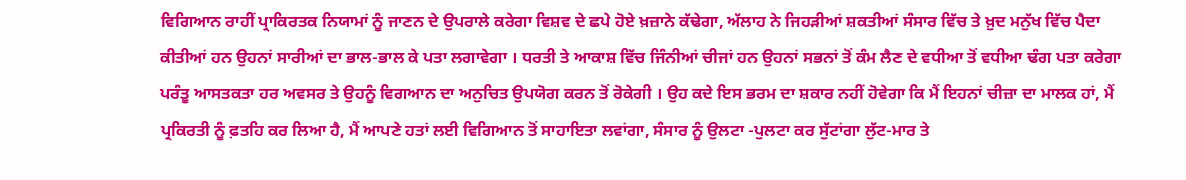ਵਿਗਿਆਨ ਰਾਹੀਂ ਪ੍ਰਾਕਿਰਤਕ ਨਿਯਾਮਾਂ ਨੂੰ ਜਾਣਨ ਦੇ ਉਪਰਾਲੇ ਕਰੇਗਾ ਵਿਸ਼ਵ ਦੇ ਛਪੇ ਹੋਏ ਖ਼ਜ਼ਾਨੇ ਕੱਢੇਗਾ, ਅੱਲਾਹ ਨੇ ਜਿਹੜੀਆਂ ਸ਼ਕਤੀਆਂ ਸੰਸਾਰ ਵਿੱਚ ਤੇ ਖ਼ੁਦ ਮਨੁੱਖ ਵਿੱਚ ਪੈਦਾ ਕੀਤੀਆਂ ਹਨ ਉਹਨਾਂ ਸਾਰੀਆਂ ਦਾ ਭਾਲ-ਭਾਲ ਕੇ ਪਤਾ ਲਗਾਵੇਗਾ । ਧਰਤੀ ਤੇ ਆਕਾਸ਼ ਵਿੱਚ ਜਿੰਨੀਆਂ ਚੀਜਾਂ ਹਨ ਉਹਨਾਂ ਸਭਨਾਂ ਤੋਂ ਕੰਮ ਲੈਣ ਦੇ ਵਧੀਆ ਤੋਂ ਵਧੀਆ ਢੰਗ ਪਤਾ ਕਰੇਗਾ ਪਰੰਤੂ ਆਸਤਕਤਾ ਹਰ ਅਵਸਰ ਤੇ ਉਹਨੂੰ ਵਿਗਆਨ ਦਾ ਅਨੁਚਿਤ ਉਪਯੋਗ ਕਰਨ ਤੋਂ ਰੋਕੇਗੀ । ਉਹ ਕਦੇ ਇਸ ਭਰਮ ਦਾ ਸ਼ਕਾਰ ਨਹੀਂ ਹੋਵੇਗਾ ਕਿ ਮੈਂ ਇਹਨਾਂ ਚੀਜ਼ਾ ਦਾ ਮਾਲਕ ਹਾਂ, ਮੈਂ ਪ੍ਰਕਿਰਤੀ ਨੂੰ ਫ਼ਤਹਿ ਕਰ ਲਿਆ ਹੈ, ਮੈਂ ਆਪਣੇ ਹਤਾਂ ਲਈ ਵਿਗਿਆਨ ਤੋਂ ਸਾਹਾਇਤਾ ਲਵਾਂਗਾ, ਸੰਸਾਰ ਨੂੰ ਉਲਟਾ -ਪੁਲਟਾ ਕਰ ਸੁੱਟਾਂਗਾ ਲੁੱਟ-ਮਾਰ ਤੇ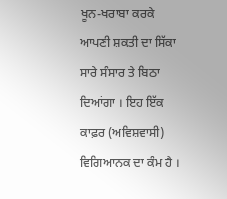ਖੂਨ-ਖਰਾਬਾ ਕਰਕੇ ਆਪਣੀ ਸ਼ਕਤੀ ਦਾ ਸਿੱਕਾ ਸਾਰੇ ਸੰਸਾਰ ਤੇ ਬਿਠਾ ਦਿਆਂਗਾ । ਇਹ ਇੱਕ ਕਾਫ਼ਰ (ਅਵਿਸ਼ਵਾਸੀ) ਵਿਗਿਆਨਕ ਦਾ ਕੰਮ ਹੈ ।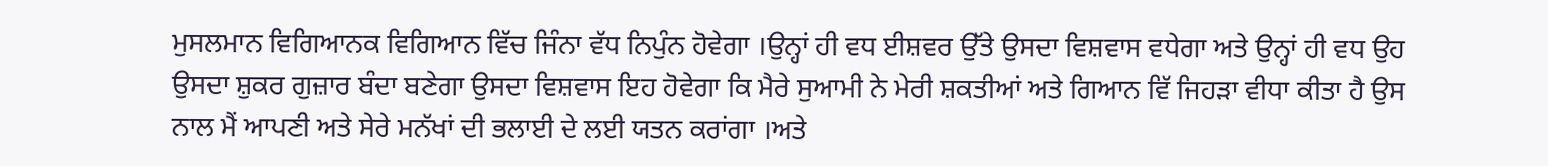ਮੁਸਲਮਾਨ ਵਿਗਿਆਨਕ ਵਿਗਿਆਨ ਵਿੱਚ ਜਿੰਨਾ ਵੱਧ ਨਿਪੁੰਨ ਹੋਵੇਗਾ ।ਉਨ੍ਹਾਂ ਹੀ ਵਧ ਈਸ਼ਵਰ ਉੱਤੇ ਉਸਦਾ ਵਿਸ਼ਵਾਸ ਵਧੇਗਾ ਅਤੇ ਉਨ੍ਹਾਂ ਹੀ ਵਧ ਉਹ ਉਸਦਾ ਸ਼ੁਕਰ ਗੁਜ਼ਾਰ ਬੰਦਾ ਬਣੇਗਾ ਉਸਦਾ ਵਿਸ਼ਵਾਸ ਇਹ ਹੋਵੇਗਾ ਕਿ ਮੈਰੇ ਸੁਆਮੀ ਨੇ ਮੇਰੀ ਸ਼ਕਤੀਆਂ ਅਤੇ ਗਿਆਨ ਵਿੱ ਜਿਹੜਾ ਵੀਧਾ ਕੀਤਾ ਹੈ ਉਸ ਨਾਲ ਮੈਂ ਆਪਣੀ ਅਤੇ ਸੇਰੇ ਮਨੱਖਾਂ ਦੀ ਭਲਾਈ ਦੇ ਲਈ ਯਤਨ ਕਰਾਂਗਾ ।ਅਤੇ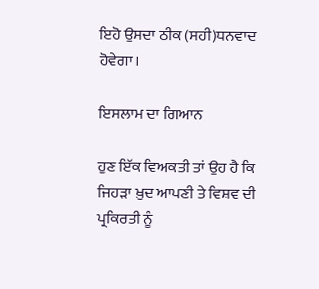ਇਹੋ ਉਸਦਾ ਠੀਕ (ਸਹੀ)ਧਨਵਾਦ ਹੋਵੇਗਾ।

ਇਸਲਾਮ ਦਾ ਗਿਆਨ

ਹੁਣ ਇੱਕ ਵਿਅਕਤੀ ਤਾਂ ਉਹ ਹੈ ਕਿ ਜਿਹੜਾ ਖ਼ੁਦ ਆਪਣੀ ਤੇ ਵਿਸ਼ਵ ਦੀ ਪ੍ਰਕਿਰਤੀ ਨੂੰ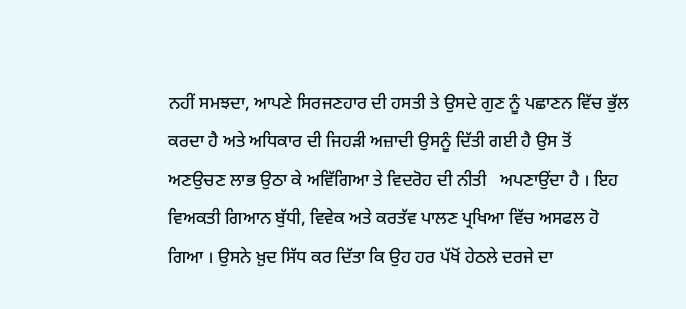ਨਹੀਂ ਸਮਝਦਾ, ਆਪਣੇ ਸਿਰਜਣਹਾਰ ਦੀ ਹਸਤੀ ਤੇ ਉਸਦੇ ਗੁਣ ਨੂੰ ਪਛਾਣਨ ਵਿੱਚ ਭੁੱਲ ਕਰਦਾ ਹੈ ਅਤੇ ਅਧਿਕਾਰ ਦੀ ਜਿਹੜੀ ਅਜ਼ਾਦੀ ਉਸਨੂੰ ਦਿੱਤੀ ਗਈ ਹੈ ਉਸ ਤੋਂ ਅਣਉਚਣ ਲਾਭ ਉਠਾ ਕੇ ਅਵਿੱਗਿਆ ਤੇ ਵਿਦਰੋਹ ਦੀ ਨੀਤੀ   ਅਪਣਾਉਂਦਾ ਹੈ । ਇਹ ਵਿਅਕਤੀ ਗਿਆਨ ਬੁੱਧੀ, ਵਿਵੇਕ ਅਤੇ ਕਰਤੱਵ ਪਾਲਣ ਪ੍ਰਖਿਆ ਵਿੱਚ ਅਸਫਲ ਹੋ ਗਿਆ । ਉਸਨੇ ਖ਼ੁਦ ਸਿੱਧ ਕਰ ਦਿੱਤਾ ਕਿ ਉਹ ਹਰ ਪੱਖੋਂ ਹੇਠਲੇ ਦਰਜੇ ਦਾ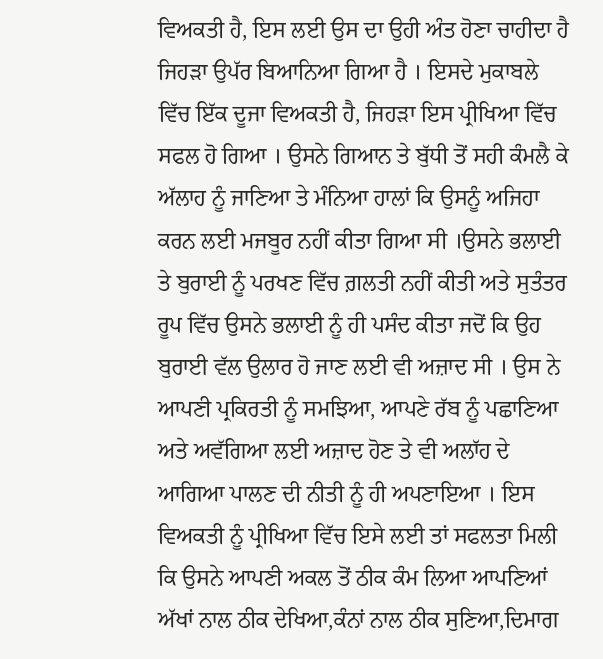ਵਿਅਕਤੀ ਹੈ, ਇਸ ਲਈ ਉਸ ਦਾ ਉਹੀ ਅੰਤ ਹੋਣਾ ਚਾਹੀਦਾ ਹੈ ਜਿਹੜਾ ਉਪੱਰ ਬਿਆਨਿਆ ਗਿਆ ਹੈ । ਇਸਦੇ ਮੁਕਾਬਲੇ ਵਿੱਚ ਇੱਕ ਦੂਜਾ ਵਿਅਕਤੀ ਹੈ, ਜਿਹੜਾ ਇਸ ਪ੍ਰੀਖਿਆ ਵਿੱਚ ਸਫਲ ਹੋ ਗਿਆ । ਉਸਨੇ ਗਿਆਨ ਤੇ ਬੁੱਧੀ ਤੋਂ ਸਹੀ ਕੰਮਲੈ ਕੇ ਅੱਲਾਹ ਨੂੰ ਜਾਣਿਆ ਤੇ ਮੰਨਿਆ ਹਾਲਾਂ ਕਿ ਉਸਨੂੰ ਅਜਿਹਾ ਕਰਨ ਲਈ ਮਜਬੂਰ ਨਹੀਂ ਕੀਤਾ ਗਿਆ ਸੀ ।ਉਸਨੇ ਭਲਾਈ ਤੇ ਬੁਰਾਈ ਨੂੰ ਪਰਖਣ ਵਿੱਚ ਗ਼ਲਤੀ ਨਹੀਂ ਕੀਤੀ ਅਤੇ ਸੁਤੰਤਰ ਰੂਪ ਵਿੱਚ ਉਸਨੇ ਭਲਾਈ ਨੂੰ ਹੀ ਪਸੰਦ ਕੀਤਾ ਜਦੋਂ ਕਿ ਉਹ ਬੁਰਾਈ ਵੱਲ ਉਲਾਰ ਹੋ ਜਾਣ ਲਈ ਵੀ ਅਜ਼ਾਦ ਸੀ । ਉਸ ਨੇ ਆਪਣੀ ਪ੍ਰਕਿਰਤੀ ਨੂੰ ਸਮਝਿਆ, ਆਪਣੇ ਰੱਬ ਨੂੰ ਪਛਾਣਿਆ ਅਤੇ ਅਵੱਗਿਆ ਲਈ ਅਜ਼ਾਦ ਹੋਣ ਤੇ ਵੀ ਅਲਾੱਹ ਦੇ ਆਗਿਆ ਪਾਲਣ ਦੀ ਨੀਤੀ ਨੂੰ ਹੀ ਅਪਣਾਇਆ । ਇਸ ਵਿਅਕਤੀ ਨੂੰ ਪ੍ਰੀਖਿਆ ਵਿੱਚ ਇਸੇ ਲਈ ਤਾਂ ਸਫਲਤਾ ਮਿਲੀ ਕਿ ਉਸਨੇ ਆਪਣੀ ਅਕਲ ਤੋਂ ਠੀਕ ਕੰਮ ਲਿਆ ਆਪਣਿਆਂ ਅੱਖਾਂ ਨਾਲ ਠੀਕ ਦੇਖਿਆ,ਕੰਨਾਂ ਨਾਲ ਠੀਕ ਸੁਣਿਆ,ਦਿਮਾਗ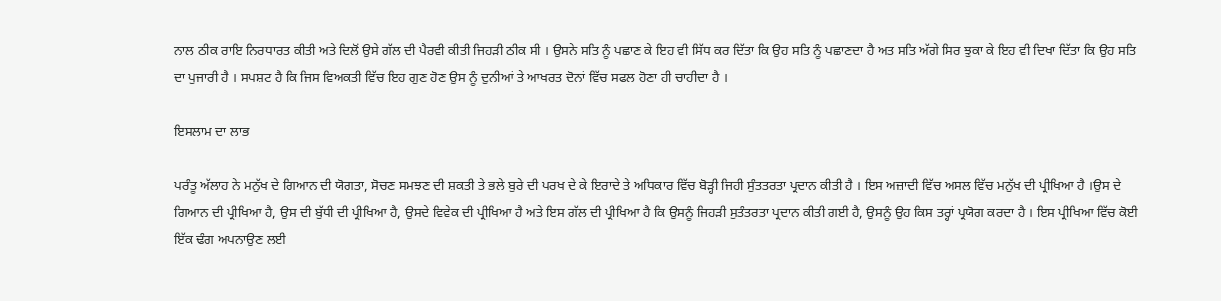ਨਾਲ ਠੀਕ ਰਾਇ ਨਿਰਧਾਰਤ ਕੀਤੀ ਅਤੇ ਦਿਲੋਂ ਉਸੇ ਗੱਲ ਦੀ ਪੈਰਵੀ ਕੀਤੀ ਜਿਹੜੀ ਠੀਕ ਸੀ । ਉਸਨੇ ਸਤਿ ਨੂੰ ਪਛਾਣ ਕੇ ਇਹ ਵੀ ਸਿੱਧ ਕਰ ਦਿੱਤਾ ਕਿ ਉਹ ਸਤਿ ਨੂੰ ਪਛਾਣਦਾ ਹੈ ਅਤ ਸਤਿ ਅੱਗੇ ਸਿਰ ਝੁਕਾ ਕੇ ਇਹ ਵੀ ਦਿਖਾ ਦਿੱਤਾ ਕਿ ਉਹ ਸਤਿ ਦਾ ਪੁਜਾਰੀ ਹੈ । ਸਪਸ਼ਟ ਹੈ ਕਿ ਜਿਸ ਵਿਅਕਤੀ ਵਿੱਚ ਇਹ ਗੁਣ ਹੋਣ ਉਸ ਨੂੰ ਦੁਨੀਆਂ ਤੇ ਆਖਰਤ ਦੋਨਾਂ ਵਿੱਚ ਸਫਲ ਹੋਣਾ ਹੀ ਚਾਹੀਦਾ ਹੈ ।

ਇਸਲਾਮ ਦਾ ਲਾਭ

ਪਰੰਤੂ ਅੱਲਾਹ ਨੇ ਮਨੁੱਖ ਦੇ ਗਿਆਨ ਦੀ ਯੋਗਤਾ, ਸੋਚਣ ਸਮਝਣ ਦੀ ਸ਼ਕਤੀ ਤੇ ਭਲੇ ਬੁਰੇ ਦੀ ਪਰਖ ਦੇ ਕੇ ਇਰਾਦੇ ਤੇ ਅਧਿਕਾਰ ਵਿੱਚ ਬੋੜ੍ਹੀ ਜਿਹੀ ਸੁੰਤਤਰਤਾ ਪ੍ਰਦਾਨ ਕੀਤੀ ਹੈ । ਇਸ ਅਜ਼ਾਦੀ ਵਿੱਚ ਅਸਲ ਵਿੱਚ ਮਨੁੱਖ ਦੀ ਪ੍ਰੀਖਿਆ ਹੈ ।ਉਸ ਦੇ ਗਿਆਨ ਦੀ ਪ੍ਰੀਖਿਆ ਹੈ, ਉਸ ਦੀ ਬੁੱਧੀ ਦੀ ਪ੍ਰੀਖਿਆ ਹੈ, ਉਸਦੇ ਵਿਵੇਕ ਦੀ ਪ੍ਰੀਖਿਆ ਹੈ ਅਤੇ ਇਸ ਗੱਲ ਦੀ ਪ੍ਰੀਖਿਆ ਹੈ ਕਿ ਉਸਨੂੰ ਜਿਹੜੀ ਸੁਤੰਤਰਤਾ ਪ੍ਰਦਾਨ ਕੀਤੀ ਗਈ ਹੈ, ਉਸਨੂੰ ਉਹ ਕਿਸ ਤਰ੍ਹਾਂ ਪ੍ਰਯੋਗ ਕਰਦਾ ਹੈ । ਇਸ ਪ੍ਰੀਖਿਆ ਵਿੱਚ ਕੋਈ ਇੱਕ ਢੰਗ ਅਪਨਾਉਣ ਲਈ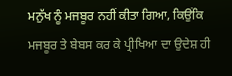ਮਨੁੱਖ ਨੂੰ ਮਜਬੂਰ ਨਹੀਂ ਕੀਤਾ ਗਿਆ, ਕਿਉਂਕਿ ਮਜਬੂਰ ਤੇ ਬੇਬਸ ਕਰ ਕੇ ਪ੍ਰੀਖਿਆ ਦਾ ਉਦੇਸ਼ ਹੀ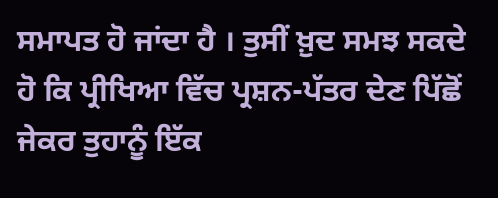ਸਮਾਪਤ ਹੋ ਜਾਂਦਾ ਹੈ । ਤੁਸੀਂ ਖ਼ੁਦ ਸਮਝ ਸਕਦੇ ਹੋ ਕਿ ਪ੍ਰੀਖਿਆ ਵਿੱਚ ਪ੍ਰਸ਼ਨ-ਪੱਤਰ ਦੇਣ ਪਿੱਛੋਂ ਜੇਕਰ ਤੁਹਾਨੂੰ ਇੱਕ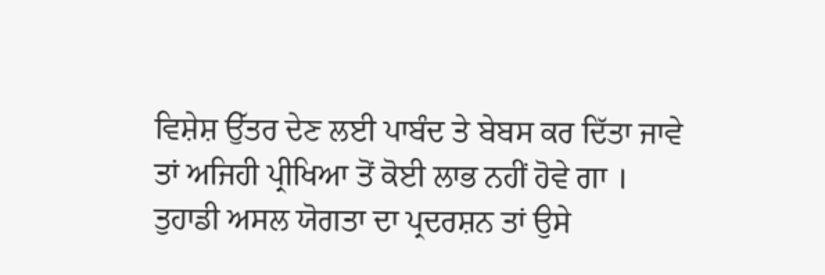ਵਿਸ਼ੇਸ਼ ਉੱਤਰ ਦੇਣ ਲਈ ਪਾਬੰਦ ਤੇ ਬੇਬਸ ਕਰ ਦਿੱਤਾ ਜਾਵੇ ਤਾਂ ਅਜਿਹੀ ਪ੍ਰੀਖਿਆ ਤੋਂ ਕੋਈ ਲਾਭ ਨਹੀਂ ਹੋਵੇ ਗਾ । ਤੁਹਾਡੀ ਅਸਲ ਯੋਗਤਾ ਦਾ ਪ੍ਰਦਰਸ਼ਨ ਤਾਂ ਉਸੇ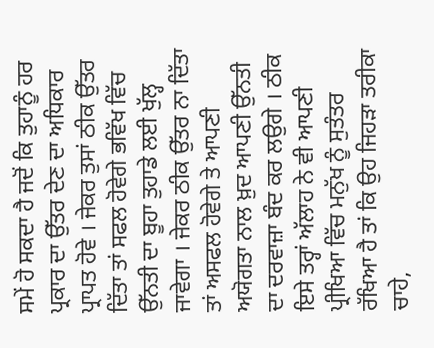ਸਮੇਂ ਹੋ ਸਕਦਾ ਹੈ ਜਦੋਂ ਕਿ ਤੁਹਾਨੂੰ ਹਰ ਪ੍ਰਕਾਰ ਦਾ ਉੱਤਰ ਦੇਣ ਦਾ ਅਧਿਕਾਰ ਪ੍ਰਾਪਤ ਹੋਵੇ । ਜੇਕਰ ਤੁਸਾਂ ਠੀਕ ਉੱਤਰ ਦਿੱਤਾ ਤਾਂ ਸਫਲ ਹੋਵੇਗੇ ਭਵਿੱਖ ਵਿੱਚ ਉੱਨਤੀ ਦਾ ਬੂਹਾ ਤੁਹਾਡੇ ਲਈ ਖੁੱਲ੍ਹ ਜਾਵੇਗਾ । ਜੇਕਰ ਠੀਕ ਉੱਤਰ ਨਾ ਦਿੱਤਾ ਤਾਂ ਅਸਫਲ ਹੋਵੇਗੇ ਤੇ ਆਪਣੀ ਅਯੋਗਤਾ ਨਾਲ ਖ਼ੁਦ ਆਪਣੀ ਉੱਨਤੀ ਦਾ ਦਰਵਾਜ਼ਾ ਬੰਦ ਕਰ ਲਉਗੇ । ਠੀਕ ਇਸੇ ਤਰ੍ਹਾਂ ਅੱਲਾਹ ਨੇ ਵੀ ਆਪਣੀ ਪ੍ਰੀਖਿਆ ਵਿੱਚ ਮਨੁੱਖ ਨੂੰ ਸੁਤੰਤਰ ਰੱਖਿਆ ਹੈ ਤਾਂ ਕਿ ਉਹ ਜਿਹੜਾ ਤਰੀਕਾ ਚਾਹੇ,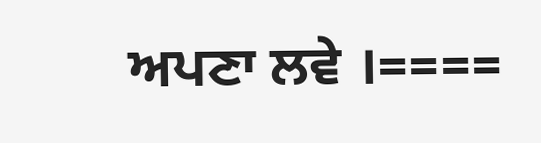ਅਪਣਾ ਲਵੇ ।====